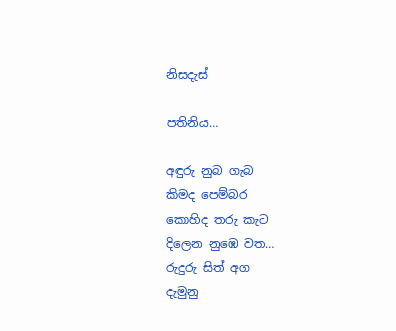නිසදැස්

පතිනිය…

අඳුරු නුබ ගැබ
කිමද පෙම්බර
කොහිද තරු කැට
දිලෙන නුඹෙ වත…
රුදුරු සිත් අග
දැමුනු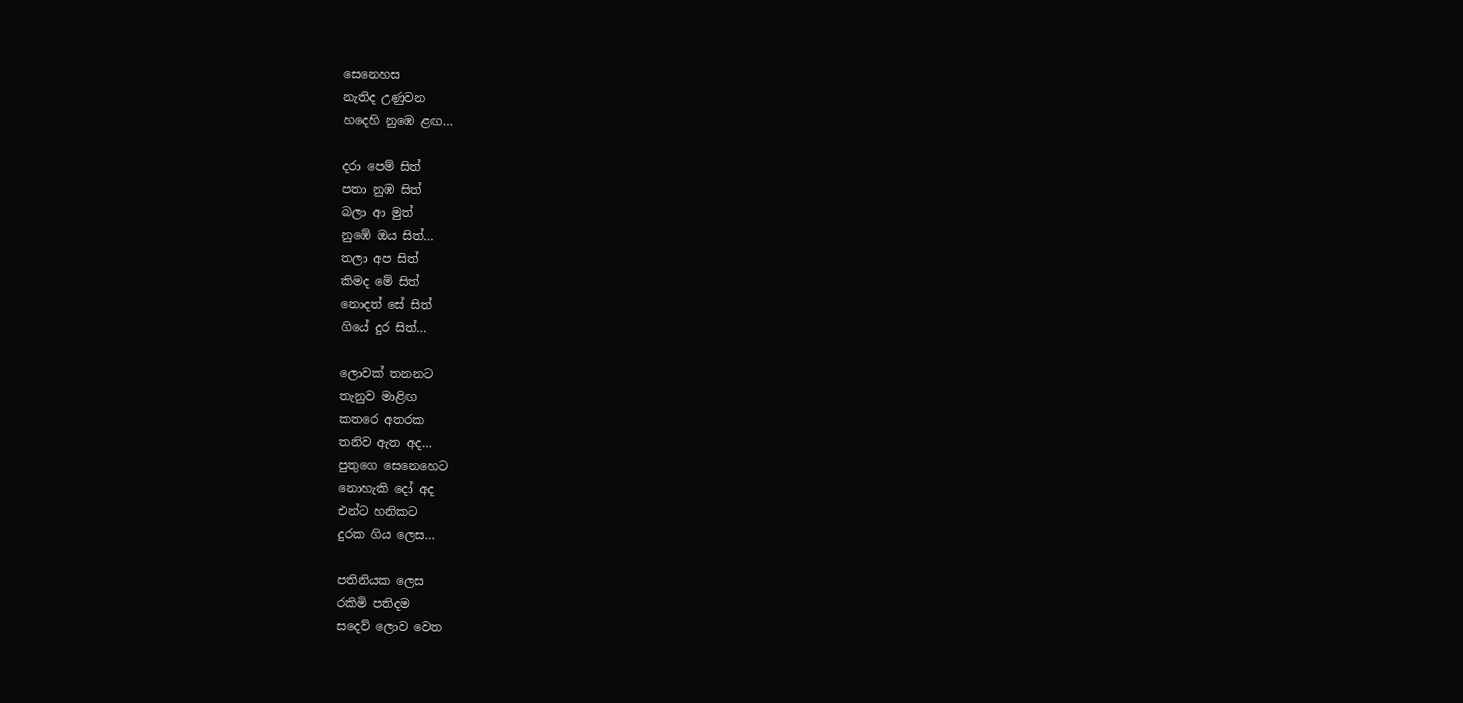සෙනෙහස
නැතිද උණුවන
හදෙහි නුඹෙ ළඟ…

දරා පෙම් සිත්
පතා නුඹ සිත්
බලා ආ මුත්
නුඹේ ඔය සිත්…
තලා අප සිත්
කිමද මේ සිත්
නොදත් සේ සිත්
ගියේ දුර සිත්…

ලොවක් තනනට
තැනුව මාළිඟ
කතරෙ අතරක
තනිව ඇත අද…
පුතුගෙ සෙනෙහෙට
නොහැකි දෝ අද
එන්ට හනිකට
දුරක ගිය ලෙස…

පතිනියක ලෙස
රකිමි පතිදම
සදෙව් ලොව වෙත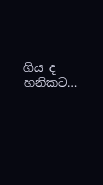ගිය ද හනිකට…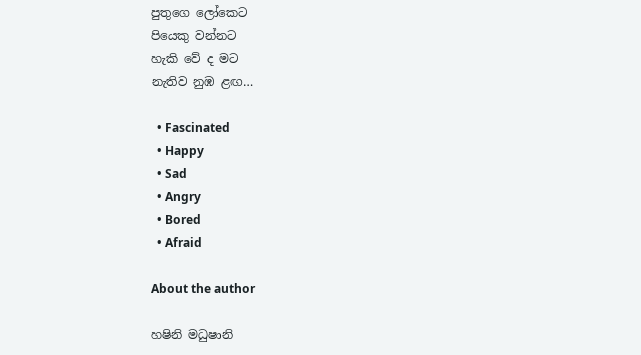පුතුගෙ ලෝකෙට
පියෙකු වන්නට
හැකි වේ ද මට
නැතිව නුඹ ළඟ…

  • Fascinated
  • Happy
  • Sad
  • Angry
  • Bored
  • Afraid

About the author

හෂිනි මධුෂානි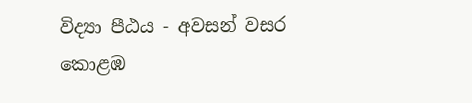විද්‍යා පීඨය - අවසන් වසර
කොළඹ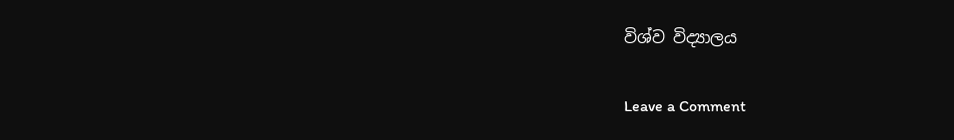විශ්ව විද්‍යාලය

Leave a Comment